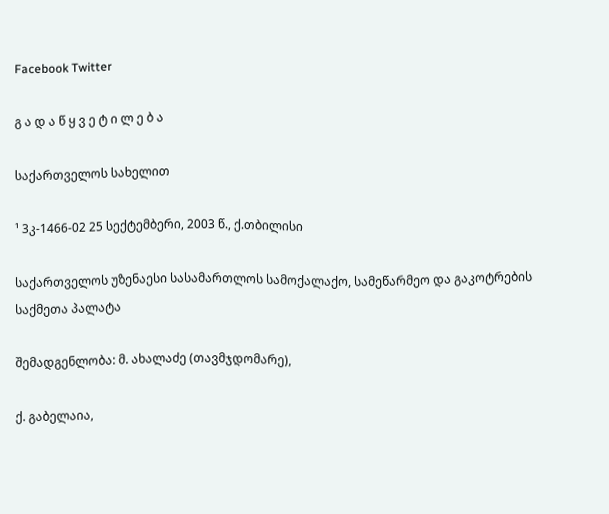Facebook Twitter

გ ა დ ა წ ყ ვ ე ტ ი ლ ე ბ ა

საქართველოს სახელით

¹ 3კ-1466-02 25 სექტემბერი, 2003 წ., ქ.თბილისი

საქართველოს უზენაესი სასამართლოს სამოქალაქო, სამეწარმეო და გაკოტრების საქმეთა პალატა

შემადგენლობა: მ. ახალაძე (თავმჯდომარე),

ქ. გაბელაია,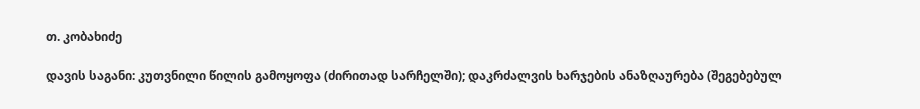თ. კობახიძე

დავის საგანი: კუთვნილი წილის გამოყოფა (ძირითად სარჩელში); დაკრძალვის ხარჯების ანაზღაურება (შეგებებულ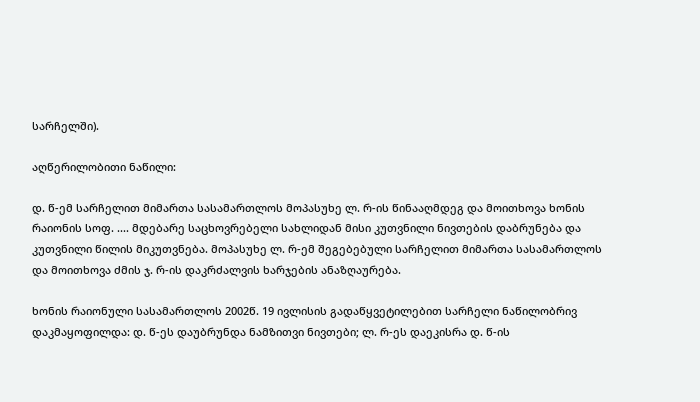სარჩელში).

აღწერილობითი ნაწილი:

დ. წ-ემ სარჩელით მიმართა სასამართლოს მოპასუხე ლ. რ-ის წინააღმდეგ და მოითხოვა ხონის რაიონის სოფ. .... მდებარე საცხოვრებელი სახლიდან მისი კუთვნილი ნივთების დაბრუნება და კუთვნილი წილის მიკუთვნება. მოპასუხე ლ. რ-ემ შეგებებული სარჩელით მიმართა სასამართლოს და მოითხოვა ძმის ჯ. რ-ის დაკრძალვის ხარჯების ანაზღაურება.

ხონის რაიონული სასამართლოს 2002წ. 19 ივლისის გადაწყვეტილებით სარჩელი ნაწილობრივ დაკმაყოფილდა: დ. წ-ეს დაუბრუნდა ნამზითვი ნივთები; ლ. რ-ეს დაეკისრა დ. წ-ის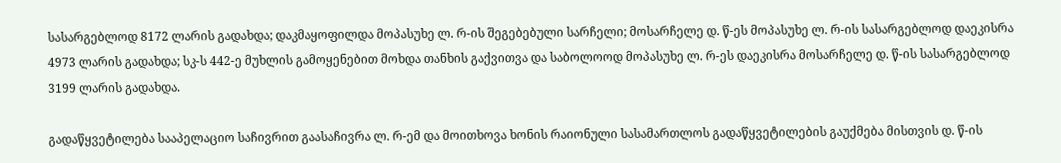სასარგებლოდ 8172 ლარის გადახდა; დაკმაყოფილდა მოპასუხე ლ. რ-ის შეგებებული სარჩელი; მოსარჩელე დ. წ-ეს მოპასუხე ლ. რ-ის სასარგებლოდ დაეკისრა 4973 ლარის გადახდა; სკ-ს 442-ე მუხლის გამოყენებით მოხდა თანხის გაქვითვა და საბოლოოდ მოპასუხე ლ. რ-ეს დაეკისრა მოსარჩელე დ. წ-ის სასარგებლოდ 3199 ლარის გადახდა.

გადაწყვეტილება სააპელაციო საჩივრით გაასაჩივრა ლ. რ-ემ და მოითხოვა ხონის რაიონული სასამართლოს გადაწყვეტილების გაუქმება მისთვის დ. წ-ის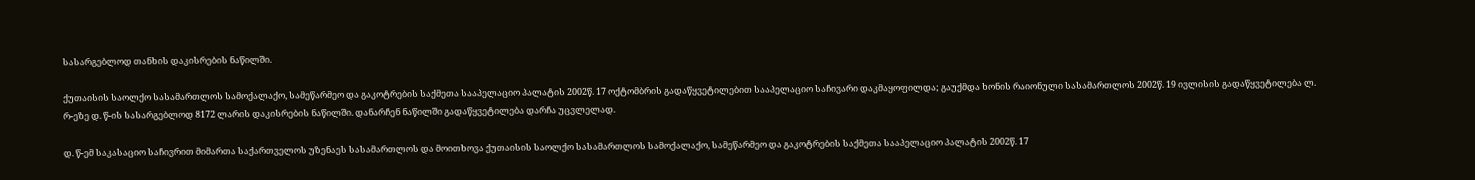სასარგებლოდ თანხის დაკისრების ნაწილში.

ქუთაისის საოლქო სასამართლოს სამოქალაქო, სამეწარმეო და გაკოტრების საქმეთა სააპელაციო პალატის 2002წ. 17 ოქტომბრის გადაწყვეტილებით სააპელაციო საჩივარი დაკმაყოფილდა; გაუქმდა ხონის რაიონული სასამართლოს 2002წ. 19 ივლისის გადაწყვეტილება ლ. რ-ეზე დ. წ-ის სასარგებლოდ 8172 ლარის დაკისრების ნაწილში. დანარჩენ ნაწილში გადაწყვეტილება დარჩა უცვლელად.

დ. წ-ემ საკასაციო საჩივრით მიმართა საქართველოს უზენაეს სასამართლოს და მოითხოვა ქუთაისის საოლქო სასამართლოს სამოქალაქო, სამეწარმეო და გაკოტრების საქმეთა სააპელაციო პალატის 2002წ. 17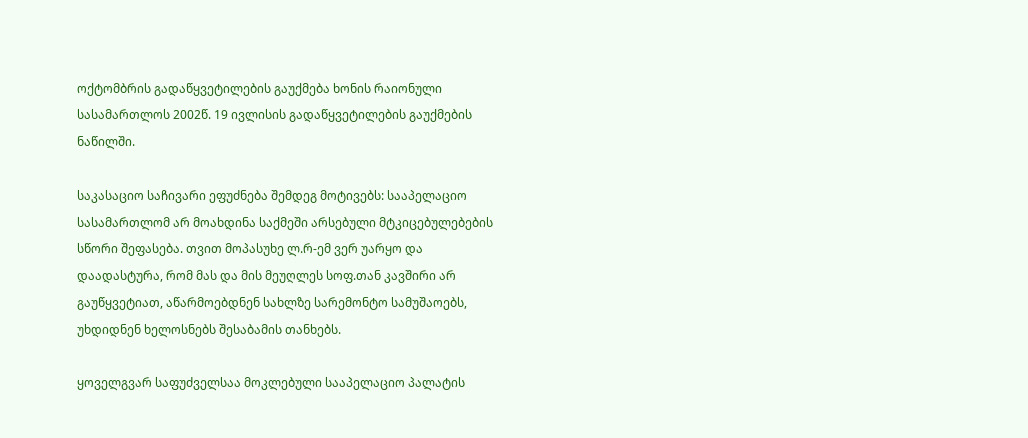ოქტომბრის გადაწყვეტილების გაუქმება ხონის რაიონული სასამართლოს 2002წ. 19 ივლისის გადაწყვეტილების გაუქმების ნაწილში.

საკასაციო საჩივარი ეფუძნება შემდეგ მოტივებს: სააპელაციო სასამართლომ არ მოახდინა საქმეში არსებული მტკიცებულებების სწორი შეფასება. თვით მოპასუხე ლ.რ-ემ ვერ უარყო და დაადასტურა, რომ მას და მის მეუღლეს სოფ.თან კავშირი არ გაუწყვეტიათ, აწარმოებდნენ სახლზე სარემონტო სამუშაოებს, უხდიდნენ ხელოსნებს შესაბამის თანხებს.

ყოველგვარ საფუძველსაა მოკლებული სააპელაციო პალატის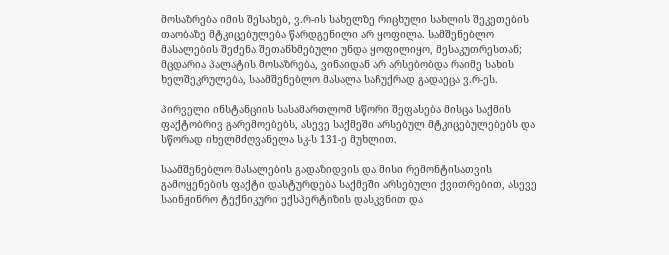მოსაზრება იმის შესახებ, ვ.რ-ის სახელზე რიცხული სახლის შეკეთების თაობაზე მტკიცებულება წარდგენილი არ ყოფილა. სამშენებლო მასალების შეძენა შეთანხმებული უნდა ყოფილიყო, მესაკუთრესთან; მცდარია პალატის მოსაზრება, ვინაიდან არ არსებობდა რაიმე სახის ხელშეკრულება, საამშენებლო მასალა საჩუქრად გადაეცა ვ.რ-ეს.

პირველი ინსტანციის სასამართლომ სწორი შეფასება მისცა საქმის ფაქტობრივ გარემოებებს, ასევე საქმეში არსებულ მტკიცებულებებს და სწორად იხელმძღვანელა სკ-ს 131-ე მუხლით.

საამშენებლო მასალების გადაზიდვის და მისი რემონტისათვის გამოყენების ფაქტი დასტურდება საქმეში არსებული ქვითრებით, ასევე საინჟინრო ტექნიკური ექსპერტიზის დასკვნით და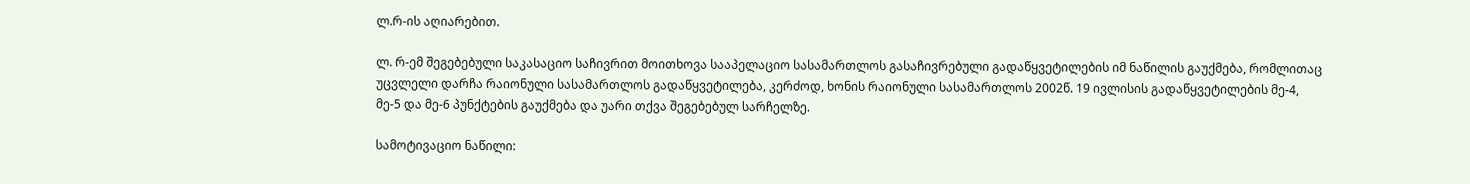ლ.რ-ის აღიარებით.

ლ. რ-ემ შეგებებული საკასაციო საჩივრით მოითხოვა სააპელაციო სასამართლოს გასაჩივრებული გადაწყვეტილების იმ ნაწილის გაუქმება, რომლითაც უცვლელი დარჩა რაიონული სასამართლოს გადაწყვეტილება, კერძოდ, ხონის რაიონული სასამართლოს 2002წ. 19 ივლისის გადაწყვეტილების მე-4, მე-5 და მე-6 პუნქტების გაუქმება და უარი თქვა შეგებებულ სარჩელზე.

სამოტივაციო ნაწილი: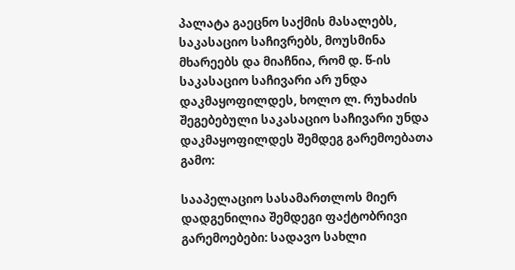პალატა გაეცნო საქმის მასალებს, საკასაციო საჩივრებს, მოუსმინა მხარეებს და მიაჩნია, რომ დ. წ-ის საკასაციო საჩივარი არ უნდა დაკმაყოფილდეს, ხოლო ლ. რუხაძის შეგებებული საკასაციო საჩივარი უნდა დაკმაყოფილდეს შემდეგ გარემოებათა გამო:

სააპელაციო სასამართლოს მიერ დადგენილია შემდეგი ფაქტობრივი გარემოებები: სადავო სახლი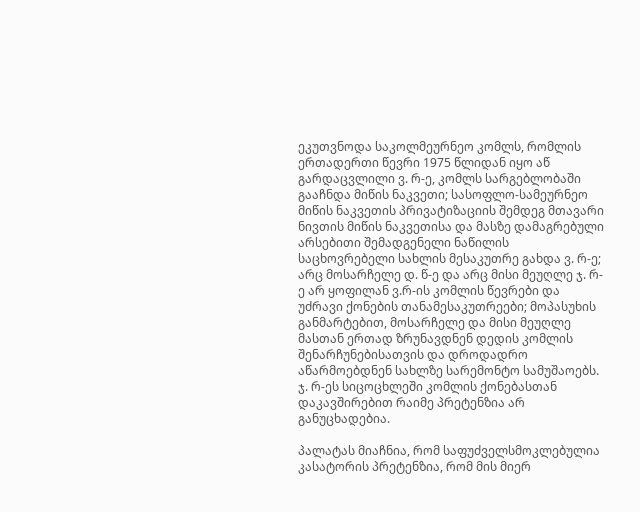ეკუთვნოდა საკოლმეურნეო კომლს, რომლის ერთადერთი წევრი 1975 წლიდან იყო აწ გარდაცვლილი ვ. რ-ე, კომლს სარგებლობაში გააჩნდა მიწის ნაკვეთი; სასოფლო-სამეურნეო მიწის ნაკვეთის პრივატიზაციის შემდეგ მთავარი ნივთის მიწის ნაკვეთისა და მასზე დამაგრებული არსებითი შემადგენელი ნაწილის საცხოვრებელი სახლის მესაკუთრე გახდა ვ. რ-ე; არც მოსარჩელე დ. წ-ე და არც მისი მეუღლე ჯ. რ-ე არ ყოფილან ვ.რ-ის კომლის წევრები და უძრავი ქონების თანამესაკუთრეები; მოპასუხის განმარტებით, მოსარჩელე და მისი მეუღლე მასთან ერთად ზრუნავდნენ დედის კომლის შენარჩუნებისათვის და დროდადრო აწარმოებდნენ სახლზე სარემონტო სამუშაოებს. ჯ. რ-ეს სიცოცხლეში კომლის ქონებასთან დაკავშირებით რაიმე პრეტენზია არ განუცხადებია.

პალატას მიაჩნია, რომ საფუძველსმოკლებულია კასატორის პრეტენზია, რომ მის მიერ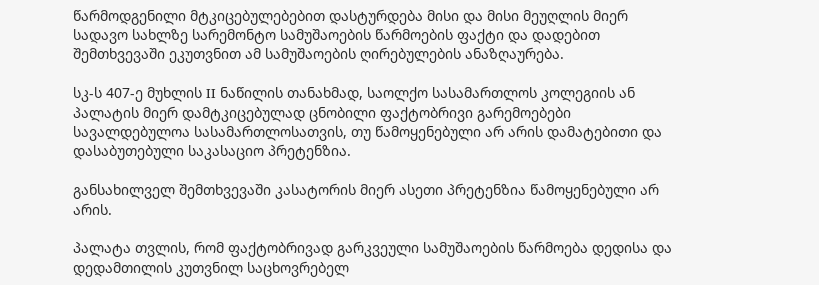წარმოდგენილი მტკიცებულებებით დასტურდება მისი და მისი მეუღლის მიერ სადავო სახლზე სარემონტო სამუშაოების წარმოების ფაქტი და დადებით შემთხვევაში ეკუთვნით ამ სამუშაოების ღირებულების ანაზღაურება.

სკ-ს 407-ე მუხლის II ნაწილის თანახმად, საოლქო სასამართლოს კოლეგიის ან პალატის მიერ დამტკიცებულად ცნობილი ფაქტობრივი გარემოებები სავალდებულოა სასამართლოსათვის, თუ წამოყენებული არ არის დამატებითი და დასაბუთებული საკასაციო პრეტენზია.

განსახილველ შემთხვევაში კასატორის მიერ ასეთი პრეტენზია წამოყენებული არ არის.

პალატა თვლის, რომ ფაქტობრივად გარკვეული სამუშაოების წარმოება დედისა და დედამთილის კუთვნილ საცხოვრებელ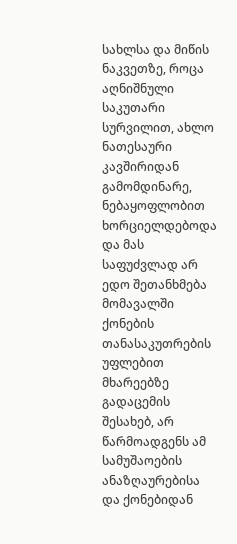სახლსა და მიწის ნაკვეთზე, როცა აღნიშნული საკუთარი სურვილით, ახლო ნათესაური კავშირიდან გამომდინარე, ნებაყოფლობით ხორციელდებოდა და მას საფუძვლად არ ედო შეთანხმება მომავალში ქონების თანასაკუთრების უფლებით მხარეებზე გადაცემის შესახებ, არ წარმოადგენს ამ სამუშაოების ანაზღაურებისა და ქონებიდან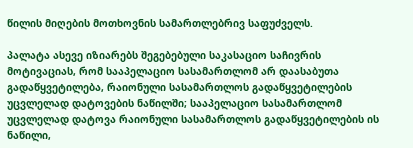წილის მიღების მოთხოვნის სამართლებრივ საფუძველს.

პალატა ასევე იზიარებს შეგებებული საკასაციო საჩივრის მოტივაციას, რომ სააპელაციო სასამართლომ არ დაასაბუთა გადაწყვეტილება, რაიონული სასამართლოს გადაწყვეტილების უცვლელად დატოვების ნაწილში; სააპელაციო სასამართლომ უცვლელად დატოვა რაიონული სასამართლოს გადაწყვეტილების ის ნაწილი,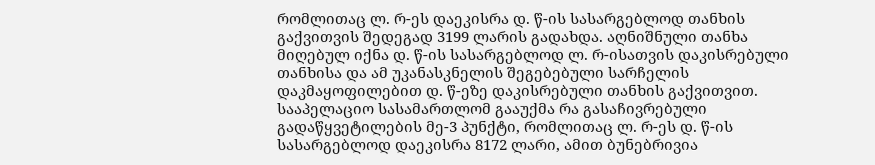რომლითაც ლ. რ-ეს დაეკისრა დ. წ-ის სასარგებლოდ თანხის გაქვითვის შედეგად 3199 ლარის გადახდა. აღნიშნული თანხა მიღებულ იქნა დ. წ-ის სასარგებლოდ ლ. რ-ისათვის დაკისრებული თანხისა და ამ უკანასკნელის შეგებებული სარჩელის დაკმაყოფილებით დ. წ-ეზე დაკისრებული თანხის გაქვითვით. სააპელაციო სასამართლომ გააუქმა რა გასაჩივრებული გადაწყვეტილების მე-3 პუნქტი, რომლითაც ლ. რ-ეს დ. წ-ის სასარგებლოდ დაეკისრა 8172 ლარი, ამით ბუნებრივია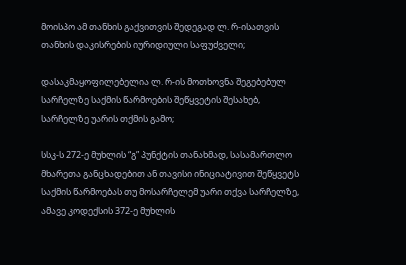მოისპო ამ თანხის გაქვითვის შედეგად ლ. რ-ისათვის თანხის დაკისრების იურიდიული საფუძველი;

დასაკმაყოფილებელია ლ. რ-ის მოთხოვნა შეგებებულ სარჩელზე საქმის წარმოების შეწყვეტის შესახებ, სარჩელზე უარის თქმის გამო;

სსკ-ს 272-ე მუხლის “გ” პუნქტის თანახმად, სასამართლო მხარეთა განცხადებით ან თავისი ინიციატივით შეწყვეტს საქმის წარმოებას თუ მოსარჩელემ უარი თქვა სარჩელზე, ამავე კოდექსის 372-ე მუხლის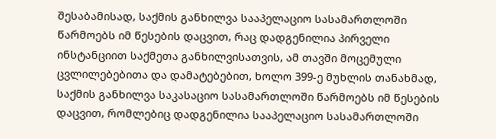შესაბამისად, საქმის განხილვა სააპელაციო სასამართლოში წარმოებს იმ წესების დაცვით, რაც დადგენილია პირველი ინსტანციით საქმეთა განხილვისათვის, ამ თავში მოცემული ცვლილებებითა და დამატებებით, ხოლო 399-ე მუხლის თანახმად, საქმის განხილვა საკასაციო სასამართლოში წარმოებს იმ წესების დაცვით, რომლებიც დადგენილია სააპელაციო სასამართლოში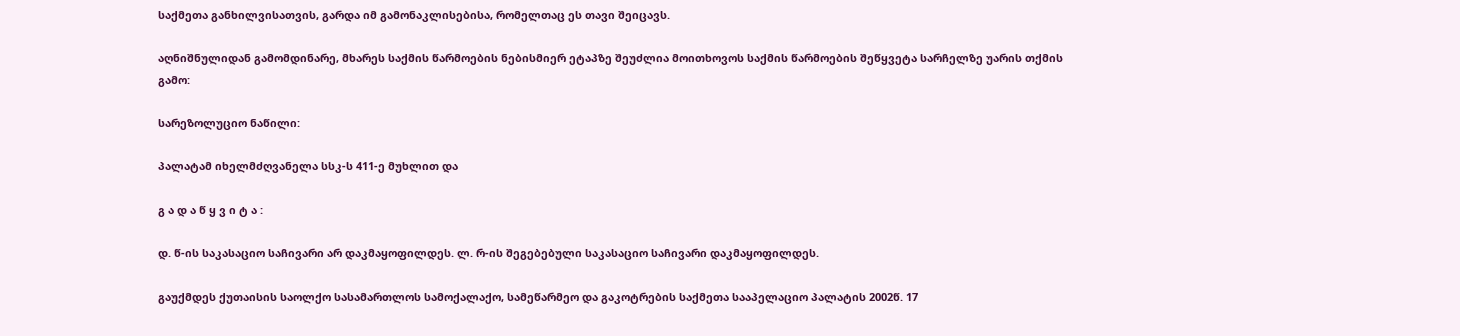საქმეთა განხილვისათვის, გარდა იმ გამონაკლისებისა, რომელთაც ეს თავი შეიცავს.

აღნიშნულიდან გამომდინარე, მხარეს საქმის წარმოების ნებისმიერ ეტაპზე შეუძლია მოითხოვოს საქმის წარმოების შეწყვეტა სარჩელზე უარის თქმის გამო:

სარეზოლუციო ნაწილი:

პალატამ იხელმძღვანელა სსკ-ს 411-ე მუხლით და

გ ა დ ა წ ყ ვ ი ტ ა :

დ. წ-ის საკასაციო საჩივარი არ დაკმაყოფილდეს. ლ. რ-ის შეგებებული საკასაციო საჩივარი დაკმაყოფილდეს.

გაუქმდეს ქუთაისის საოლქო სასამართლოს სამოქალაქო, სამეწარმეო და გაკოტრების საქმეთა სააპელაციო პალატის 2002წ. 17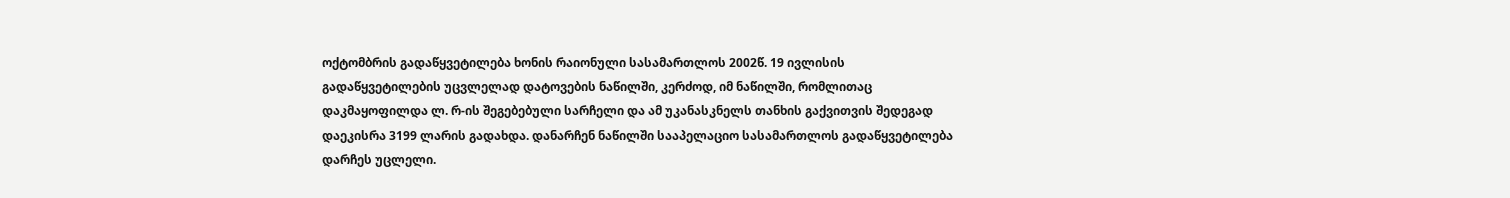ოქტომბრის გადაწყვეტილება ხონის რაიონული სასამართლოს 2002წ. 19 ივლისის გადაწყვეტილების უცვლელად დატოვების ნაწილში, კერძოდ, იმ ნაწილში, რომლითაც დაკმაყოფილდა ლ. რ-ის შეგებებული სარჩელი და ამ უკანასკნელს თანხის გაქვითვის შედეგად დაეკისრა 3199 ლარის გადახდა. დანარჩენ ნაწილში სააპელაციო სასამართლოს გადაწყვეტილება დარჩეს უცლელი.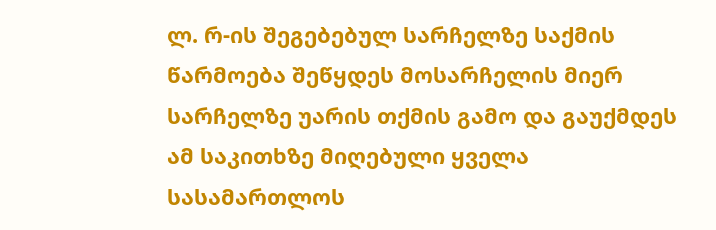ლ. რ-ის შეგებებულ სარჩელზე საქმის წარმოება შეწყდეს მოსარჩელის მიერ სარჩელზე უარის თქმის გამო და გაუქმდეს ამ საკითხზე მიღებული ყველა სასამართლოს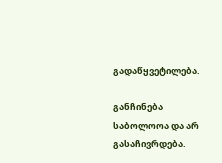გადაწყვეტილება.

განჩინება საბოლოოა და არ გასაჩივრდება.